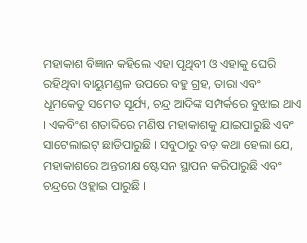ମହାକାଶ ବିଜ୍ଞାନ କହିଲେ ଏହା ପୃଥିବୀ ଓ ଏହାକୁ ଘେରି ରହିଥିବା ବାୟୁମଣ୍ଡଳ ଉପରେ ବହୁ ଗ୍ରହ, ତାରା ଏବଂ ଧୂମକେତୁ ସମେତ ସୂର୍ଯ୍ୟ, ଚନ୍ଦ୍ର ଆଦିଙ୍କ ସମ୍ପର୍କରେ ବୁଝାଇ ଥାଏ । ଏକବିଂଶ ଶତାବ୍ଦିରେ ମଣିଷ ମହାକାଶକୁ ଯାଇପାରୁଛି ଏବଂ ସାଟେଲାଇଟ୍ ଛାଡିପାରୁଛି । ସବୁଠାରୁ ବଡ଼ କଥା ହେଲା ଯେ, ମହାକାଶରେ ଅନ୍ତରୀକ୍ଷ ଷ୍ଟେସନ ସ୍ଥାପନ କରିପାରୁଛି ଏବଂ ଚନ୍ଦ୍ରରେ ଓହ୍ଲାଇ ପାରୁଛି ।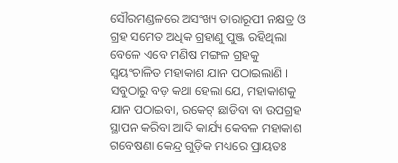ସୌରମଣ୍ଡଳରେ ଅସଂଖ୍ୟ ତାରାରୂପୀ ନକ୍ଷତ୍ର ଓ ଗ୍ରହ ସମେତ ଅଧିକ ଗ୍ରହାଣୁ ପୁଞ୍ଜ ରହିଥିଲା ବେଳେ ଏବେ ମଣିଷ ମଙ୍ଗଳ ଗ୍ରହକୁ ସ୍ୱୟଂଚାଳିତ ମହାକାଶ ଯାନ ପଠାଇଲାଣି । ସବୁଠାରୁ ବଡ଼ କଥା ହେଲା ଯେ, ମହାକାଶକୁ ଯାନ ପଠାଇବା, ରକେଟ୍ ଛାଡିବା ବା ଉପଗ୍ରହ ସ୍ଥାପନ କରିବା ଆଦି କାର୍ଯ୍ୟ କେବଳ ମହାକାଶ ଗବେଷଣା କେନ୍ଦ୍ର ଗୁଡ଼ିକ ମଧ୍ୟରେ ପ୍ରାୟତଃ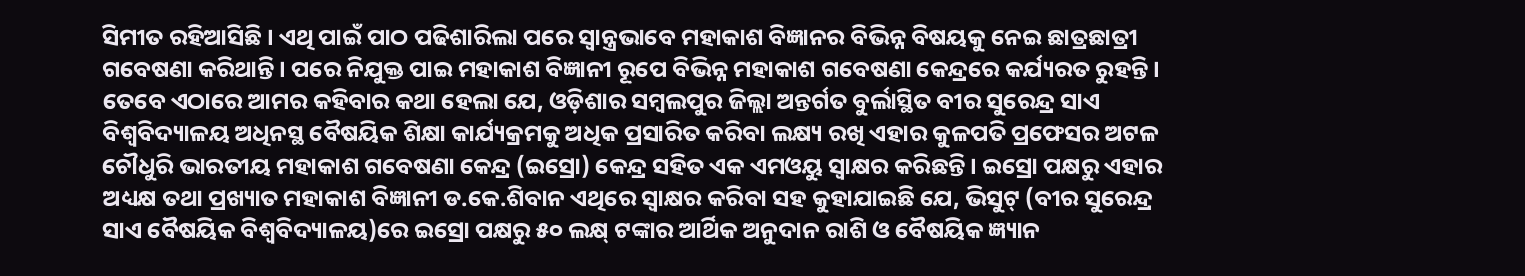ସିମୀତ ରହିଆସିଛି । ଏଥି ପାଇଁ ପାଠ ପଢିଶାରିଲା ପରେ ସ୍ୱାନ୍ତ୍ରଭାବେ ମହାକାଶ ବିଜ୍ଞାନର ବିଭିନ୍ନ ବିଷୟକୁ ନେଇ ଛାତ୍ରଛାତ୍ରୀ ଗବେଷଣା କରିଥାନ୍ତି । ପରେ ନିଯୁକ୍ତ ପାଇ ମହାକାଶ ବିଜ୍ଞାନୀ ରୂପେ ବିଭିନ୍ନ ମହାକାଶ ଗବେଷଣା କେନ୍ଦ୍ରରେ କର୍ଯ୍ୟରତ ରୁହନ୍ତି । ତେବେ ଏଠାରେ ଆମର କହିବାର କଥା ହେଲା ଯେ, ଓଡ଼ିଶାର ସମ୍ବଲପୁର ଜିଲ୍ଲା ଅନ୍ତର୍ଗତ ବୁର୍ଲାସ୍ଥିତ ବୀର ସୁରେନ୍ଦ୍ର ସାଏ ବିଶ୍ୱବିଦ୍ୟାଳୟ ଅଧିନସ୍ଥ ବୈଷୟିକ ଶିକ୍ଷା କାର୍ଯ୍ୟକ୍ରମକୁ ଅଧିକ ପ୍ରସାରିତ କରିବା ଲକ୍ଷ୍ୟ ରଖି ଏହାର କୁଳପତି ପ୍ରଫେସର ଅଟଳ ଚୌଧୁରି ଭାରତୀୟ ମହାକାଶ ଗବେଷଣା କେନ୍ଦ୍ର (ଇସ୍ରୋ) କେନ୍ଦ୍ର ସହିତ ଏକ ଏମଓୟୁ ସ୍ୱାକ୍ଷର କରିଛନ୍ତି । ଇସ୍ରୋ ପକ୍ଷରୁ ଏହାର ଅଧ୍ୟକ୍ଷ ତଥା ପ୍ରଖ୍ୟାତ ମହାକାଶ ବିଜ୍ଞାନୀ ଡ.କେ.ଶିବାନ ଏଥିରେ ସ୍ୱାକ୍ଷର କରିବା ସହ କୁହାଯାଇଛି ଯେ, ଭିସୁଟ୍ (ବୀର ସୁରେନ୍ଦ୍ର ସାଏ ବୈଷୟିକ ବିଶ୍ୱବିଦ୍ୟାଳୟ)ରେ ଇସ୍ରୋ ପକ୍ଷରୁ ୫୦ ଲକ୍ଷ୍ ଟଙ୍କାର ଆର୍ଥିକ ଅନୁଦାନ ରାଶି ଓ ବୈଷୟିକ ଜ୍ଞ୍ୟାନ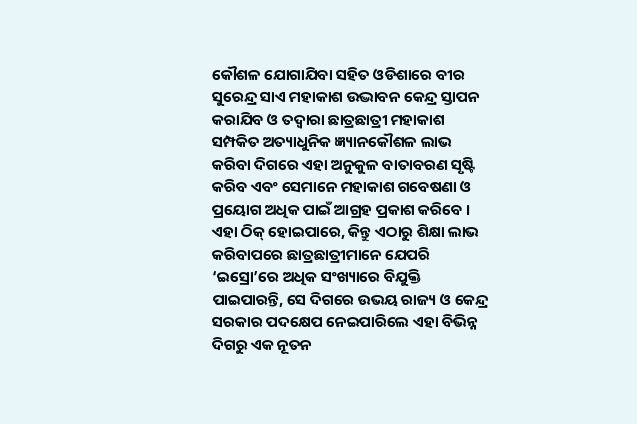କୌଶଳ ଯୋଗାଯିବା ସହିତ ଓଡିଶାରେ ବୀର ସୁରେନ୍ଦ୍ର ସାଏ ମହାକାଶ ଉଦ୍ଭାବନ କେନ୍ଦ୍ର ସ୍ତାପନ କରାଯିବ ଓ ତଦ୍ୱାରା ଛାତ୍ରଛାତ୍ରୀ ମହାକାଶ ସମ୍ପକିତ ଅତ୍ୟାଧୁନିକ ଜ୍ଞ୍ୟାନକୌଶଳ ଲାଭ କରିବା ଦିଗରେ ଏହା ଅନୁକୁଳ ବାତାବରଣ ସୃଷ୍ଟି କରିବ ଏବଂ ସେମାନେ ମହାକାଶ ଗବେଷଣା ଓ ପ୍ରୟୋଗ ଅଧିକ ପାଇଁ ଆଗ୍ରହ ପ୍ରକାଶ କରିବେ । ଏହା ଠିକ୍ ହୋଇପାରେ, କିନ୍ତୁ ଏଠାରୁ ଶିକ୍ଷା ଲାଭ କରିବାପରେ ଛାତ୍ରଛାତ୍ରୀମାନେ ଯେପରି ‘ଇସ୍ରୋ’ରେ ଅଧିକ ସଂଖ୍ୟାରେ ବିଯୁକ୍ତି ପାଇପାରନ୍ତି, ସେ ଦିଗରେ ଉଭୟ ରାଜ୍ୟ ଓ କେନ୍ଦ୍ର ସରକାର ପଦକ୍ଷେପ ନେଇପାରିଲେ ଏହା ବିଭିନ୍ନ ଦିଗରୁ ଏକ ନୂତନ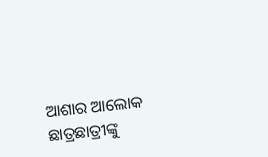ଆଶାର ଆଲୋକ ଛାତ୍ରଛାତ୍ରୀଙ୍କୁ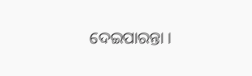ଦେଇପାରନ୍ତା ।